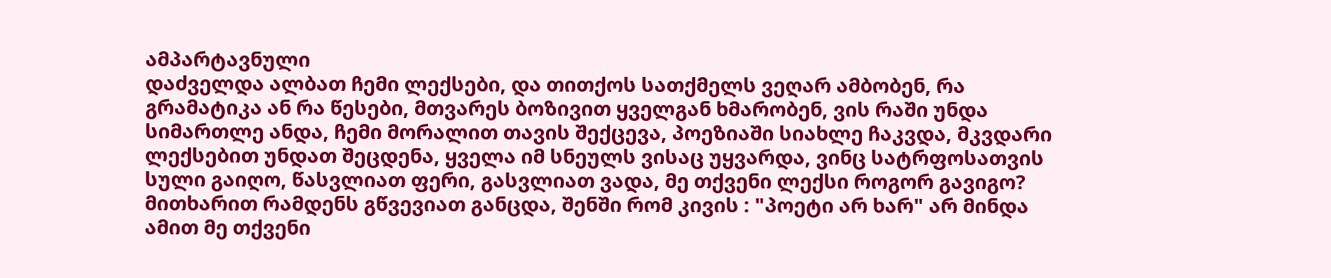ამპარტავნული
დაძველდა ალბათ ჩემი ლექსები, და თითქოს სათქმელს ვეღარ ამბობენ, რა გრამატიკა ან რა წესები, მთვარეს ბოზივით ყველგან ხმარობენ, ვის რაში უნდა სიმართლე ანდა, ჩემი მორალით თავის შექცევა, პოეზიაში სიახლე ჩაკვდა, მკვდარი ლექსებით უნდათ შეცდენა, ყველა იმ სნეულს ვისაც უყვარდა, ვინც სატრფოსათვის სული გაიღო, წასვლიათ ფერი, გასვლიათ ვადა, მე თქვენი ლექსი როგორ გავიგო? მითხარით რამდენს გწვევიათ განცდა, შენში რომ კივის : "პოეტი არ ხარ" არ მინდა ამით მე თქვენი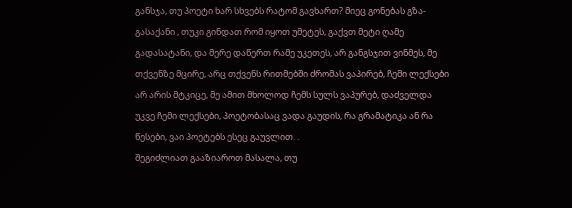განსჯა, თუ პოეტი ხარ სხვებს რატომ გავხართ? მიეც გონებას გზა-გასაქანი , თუკი გინდათ რომ იყოთ უმეტეს, გაქვთ მეტი ღამე გადასატანი, და მერე დაწერთ რამე უკეთეს, არ განგსჯით ვინმეს, მე თქვენზე მცირე, არც თქვენს რითმებში ძრომას ვაპირებ, ჩემი ლექსები არ არის მტკიცე, მე ამით მხოლოდ ჩემს სულს ვაპურებ, დაძველდა უკვე ჩემი ლექსები, პოეტობასაც ვადა გაუდის, რა გრამატიკა ან რა წესები, ვაი პოეტებს ესეც გაუვლით. .
შეგიძლიათ გააზიაროთ მასალა, თუ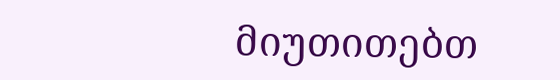მიუთითებთ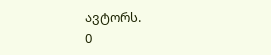ავტორს.
0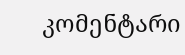კომენტარი